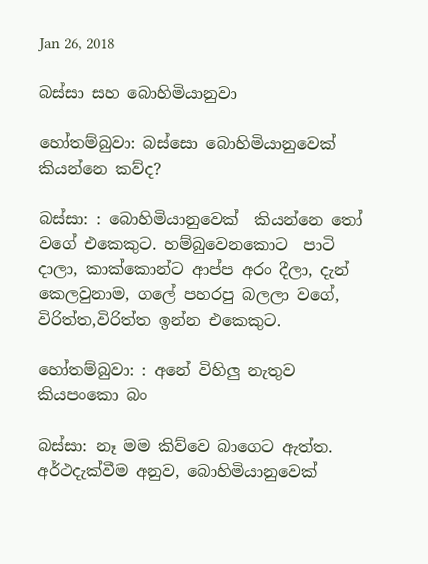Jan 26, 2018

බස්සා සහ බොහිමියානුවා

හෝතම්බුවා: බස්සො බොහිමියානුවෙක් කියන්නෙ කව්ද?

බස්සා: : බොහිමියානුවෙක්  කියන්නෙ ‍තෝ වගේ එකෙකුට. හම්බුවෙනකොට  පාටි දාලා, කාක්කොන්ට ආප්ප අරං දීලා, දැන් කෙලවුනාම, ගලේ පහරපු බලලා වගේ, විරිත්ත,විරිත්ත ඉන්න එකෙකුට.

හෝතම්බුවා: : අනේ විහිලු නැතුව කියපංකො බං

බස්සා: නෑ මම කිව්වෙ බාගෙට ඇත්ත. අර්ථදැක්වීම අනුව, බොහිමියානුවෙක්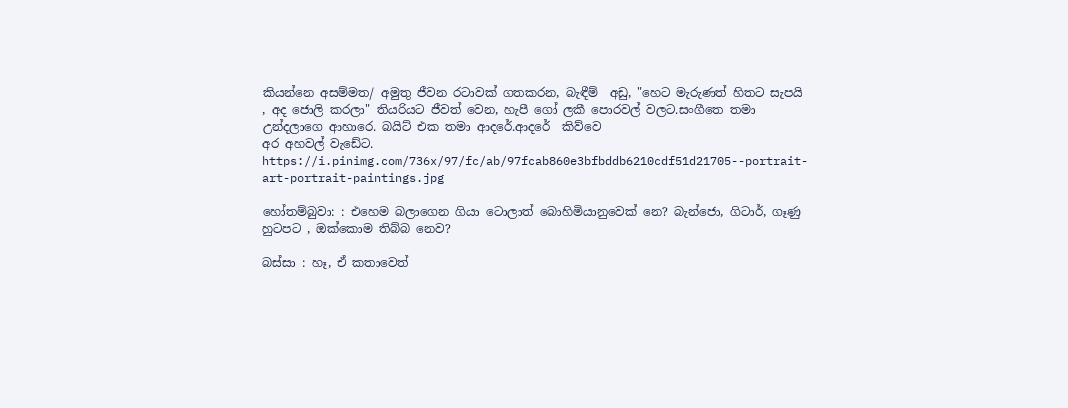කියන්නෙ අසම්මත/ අමුතු ජීවන රටාවක් ගතකරන, බැඳීම්  අඩු, "හෙට මැරුණත් හිතට සැපයි , අද ජොලි කරලා" තියරියට ජීවත් වෙන, හැපී ගෝ ලකී පොරවල් වලට.සංගීතෙ තමා උන්දලාගෙ ආහාරෙ. බයිට් එක තමා ආදරේ.ආදරේ  කිව්වෙ
අර අහවල් වැඩේට.
https://i.pinimg.com/736x/97/fc/ab/97fcab860e3bfbddb6210cdf51d21705--portrait-art-portrait-paintings.jpg

හෝතම්බුවා: : එහෙම බලාගෙන ගියා ටොලාත් බොහිමියානුවෙක් නෙ? බැන්ජො, ගිටාර්, ගෑණු හුටපට , ඔක්කොම තිබ්බ නෙව?

බස්සා : හෑ, ඒ කතාවෙත්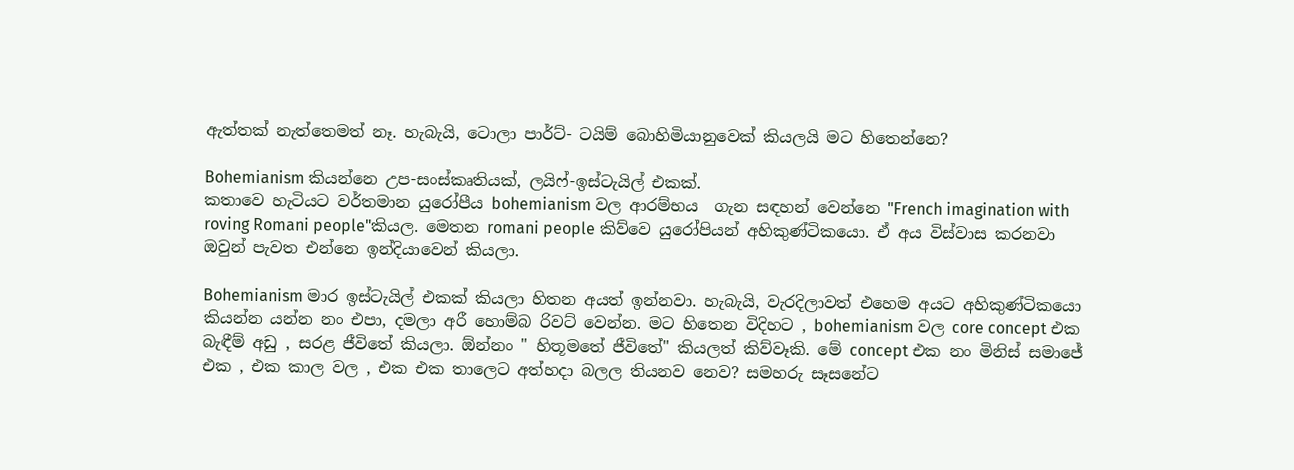ඇත්තක් නැත්තෙමත් නෑ. හැබැයි, ටොලා පාර්ට්- ටයිම් බොහිමියානුවෙක් කියලයි මට හිතෙන්නෙ?

Bohemianism කියන්නෙ උප-සංස්කෘතියක්, ලයිෆ්-ඉස්ටැයිල් එකක්.
කතාවෙ හැටියට වර්තමාන යුරෝපීය bohemianism වල ආරම්භය  ගැන සඳහන් වෙන්නෙ "French imagination with roving Romani people"කියල. මෙතන romani people කිව්වෙ යුරෝපියන් අහිකුණ්ටිකයො. ඒ අය විස්වාස කරනවා ඔවුන් පැවත එන්නෙ ඉන්දියාවෙන් කියලා.

Bohemianism මාර ඉස්ටැයිල් එකක් කියලා හිතන අයත් ඉන්නවා. හැබැයි, වැරදිලාවත් එහෙම අයට අහිකුණ්ටිකයො කියන්න යන්න නං එපා, දමලා අරී හොම්බ රිවට් වෙන්න. මට හිතෙන විදිහට , bohemianism වල core concept එක බැඳීම් අඩු , සරළ ජීවිතේ කියලා. ඕන්නං " හිතූමතේ ජීවිතේ" කියලත් කිව්වෑකි. මේ concept එක නං මිනිස් සමාජේ එක , එක කාල වල , එක එක තාලෙට අත්හදා බලල තියනව නෙව? සමහරු සෑසනේට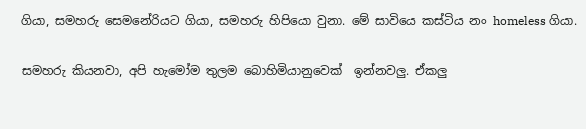ගියා, සමහරු සෙමනේරියට ගියා, සමහරු හිපියො වුනා. මේ සාවියෙ කස්ටිය නං homeless ගියා.

සමහරු කියනවා, අපි හැමෝම තුලම බොහිමියානුවෙක්  ඉන්නවලු. ඒකලු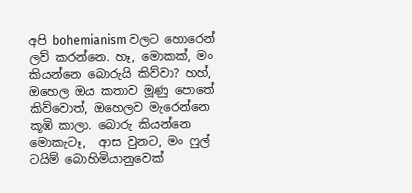අපි bohemianism වලට හොරෙන් ලව් කරන්නෙ. හෑ, මොකක්, මං කියන්නෙ බොරුයි කිව්වා? හහ්, ඔහෙල ඔය කතාව මූණු පොතේ කිව්වොත්, ඔහෙලව මැරෙන්නෙ කූඹි කාලා. බොරු කියන්නෙ මොකැටෑ,  ආස වුනට, මං ෆුල් ටයිම් බොහිමියානුවෙක්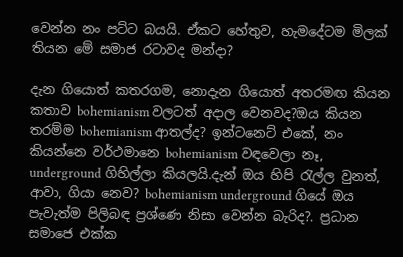වෙන්න නං පට්ට බයයි. ඒකට හේතුව, හැමදේටම මිලක් තියන මේ සමාජ රටාවද මන්දා?

දැන ගියොත් කතරගම, නොදැන ගියොත් අතරමඟ කියන කතාව bohemianism වලටත් අදාල වෙනවද?ඔය කියන තරම්ම bohemianism ආතල්ද? ඉන්ටනෙට් එකේ, නං කියන්නෙ වර්ථමානෙ bohemianism වඳවෙලා නෑ, underground ගිහිල්ලා කියලයි.දැන් ඔය හිපි ‍රැල්ල වුනත්, ආවා, ගියා නෙව? bohemianism underground ගියේ ඔය පැවැත්ම පිලිබඳ ප්‍රශ්ණෙ නිසා වෙන්න බැරිද?. ප්‍රධාන සමාජෙ එක්ක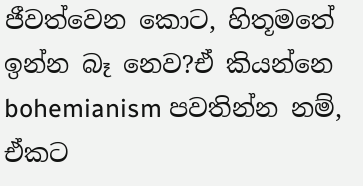ජීවත්වෙන කොට, හිතූමතේ ඉන්න බෑ නෙව?ඒ කියන්නෙ bohemianism පවතින්න නම්, ඒකට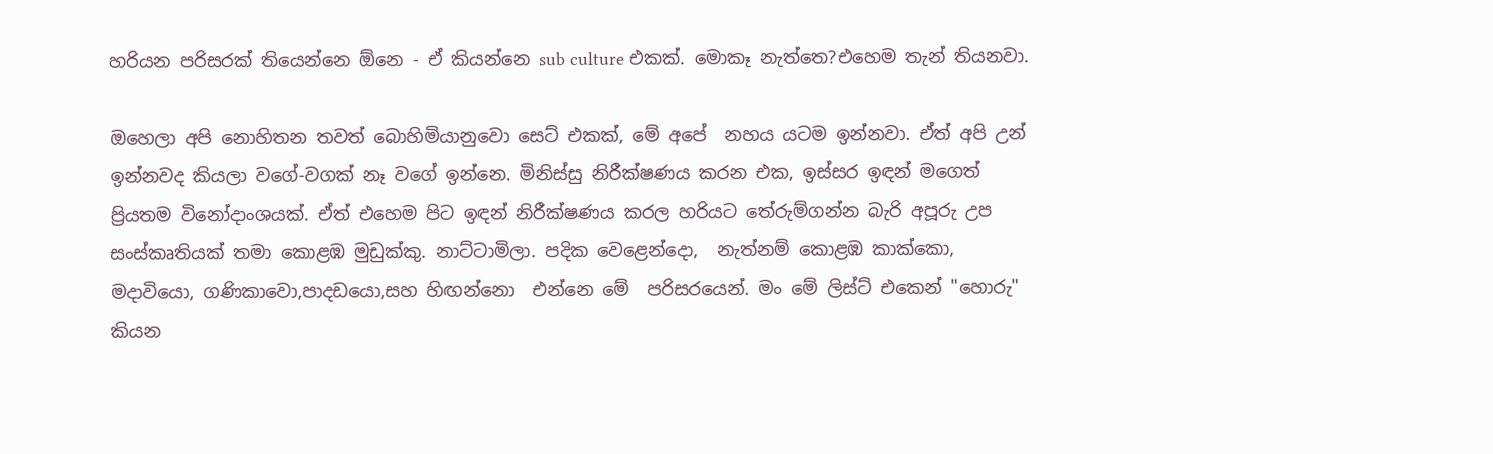හරියන පරිසරක් තියෙන්නෙ ඕනෙ - ඒ කියන්නෙ sub culture එකක්. මොකෑ නැත්තෙ?එහෙම තැන් තියනවා.

ඔහෙලා අපි නොහිතන තවත් බොහිමියානුවො සෙට් එකක්, මේ අපේ  නහය යටම ඉන්නවා. ඒත් අපි උන් ඉන්නවද කියලා වගේ-වගක් නෑ වගේ ඉන්නෙ. මිනිස්සු නිරීක්ෂණය කරන එක, ඉස්සර ඉඳන් මගෙත් ප්‍රියතම විනෝදාංශයක්. ඒත් එහෙම පිට ඉඳන් නිරීක්ෂණය කරල හරියට තේරුම්ගන්න බැරි අපූරු උප සංස්කෘතියක් තමා කොළඹ මුඩුක්කු. නාට්ටාමිලා. පදික වෙළෙන්දො,  නැත්නම් කොළඹ කාක්කො, මදාවියො, ගණිකාවො,පාදඩයො,සහ හිඟන්නො  එන්නෙ මේ  පරිසරයෙන්. මං මේ ලිස්ට් එකෙන් "හොරු" කියන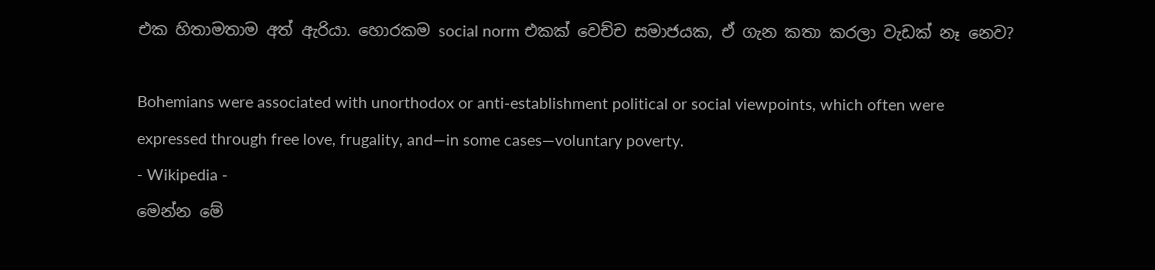එක හිතාමතාම අත් ඇරියා. හොරකම social norm එකක් වෙච්ච සමාජයක, ඒ ගැන කතා කරලා වැඩක් නෑ නෙව?

Bohemians were associated with unorthodox or anti-establishment political or social viewpoints, which often were expressed through free love, frugality, and—in some cases—voluntary poverty.
- Wikipedia -
මෙන්න මේ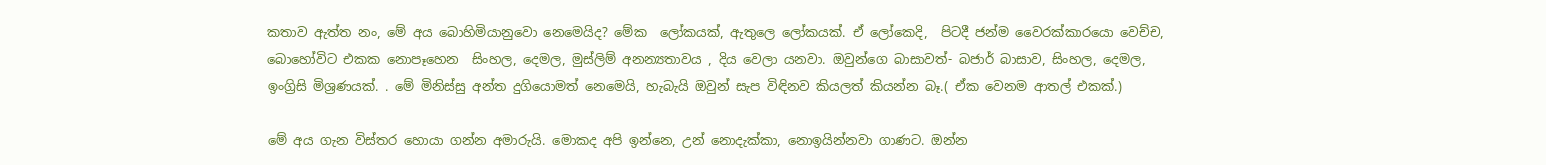කතාව ඇත්ත නං, මේ අය බොහිමියානුවො නෙමෙයිද? මේක  ලෝකයක්, ඇතුලෙ ලෝකයක්. ඒ ලෝකෙදි,  පිටදී ජන්ම වෛරක්කාරයො වෙච්ච, බොහෝවිට එකක නොපෑහෙන  සිංහල, දෙමල, මුස්ලිම් අනන්‍යතාවය , දිය වෙලා යනවා. ඔවුන්ගෙ බාසාවත්- බජාර් බාසාව, සිංහල, දෙමල, ඉංග්‍රිසි මිශ්‍රණයක්. . මේ මිනිස්සු අන්ත දුගියොමත් නෙමෙයි, හැබැයි ඔවුන් සැප විඳිනව කියලත් කියන්න බෑ.( ඒක වෙනම ආතල් එකක්.)

මේ අය ගැන විස්තර හොයා ගන්න අමාරුයි. මොකද අපි ඉන්නෙ, උන් නොදැක්කා, නොඉයින්නවා ගාණට. ඔන්න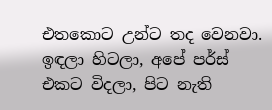එතකොට උන්ට තද වෙනවා. ඉඳලා හිටලා, අපේ පර්ස් එකට විදලා, පිට නැති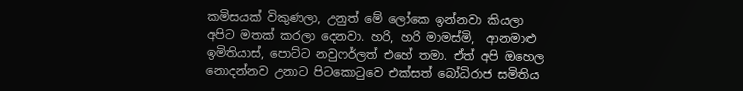කමිසයක් විකුණලා, උනුත් මේ ලෝකෙ ඉන්නවා කියලා අපිට මතක් කරලා දෙනවා. හරි, හරි මාමස්‌මි,  ආනමාළු ඉමිතියාස්, පොට්ට නවුෆර්ලත් එහේ තමා. ඒත් අපි ඔහෙල නොදන්නව උනාට පිටකො‍ටුවෙ එක්සත් බෝධිරාජ සමිතිය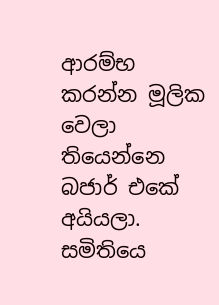ආරම්භ කරන්න මූලික වෙලා තියෙන්නෙ බජාර් එකේ  අයියලා. සමිතියෙ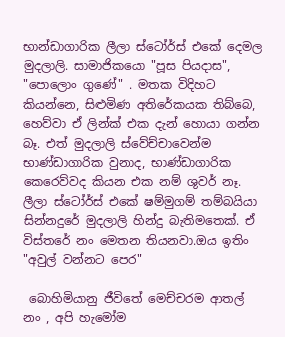භාන්ඩාගාරික ලීලා ස්ටෝර්ස් එකේ දෙමල මුදලාලි. සාමාජිකයො "පූස පියදාස", "පොලොං ගුණේ" . මතක විදිහට කියන්නෙ, සිළුමිණ අතිරේකයක තිබ්බෙ, හෙව්වා ඒ ලින්ක් එක දැන් හොයා ගන්න බෑ. එත් මුදලාලි ස්වේච්චාවෙන්ම භාණ්ඩාගාරික වුනාද, භාණ්ඩාගාරික කෙරෙව්වද කියන එක නම් ශුවර් නෑ. ලීලා ස්ටෝර්ස් එකේ ෂම්මුගම් තම්බයියා සින්නදුරේ මුදලාලි හින්දු බැතිමතෙක්. ඒ විස්තරේ නං මෙතන තියනවා.ඔය ඉතිං "අවුල් වන්නට පෙර"

 බොහිමියානු ජීවිතේ මෙච්චරම ආතල් නං , අපි හැමෝම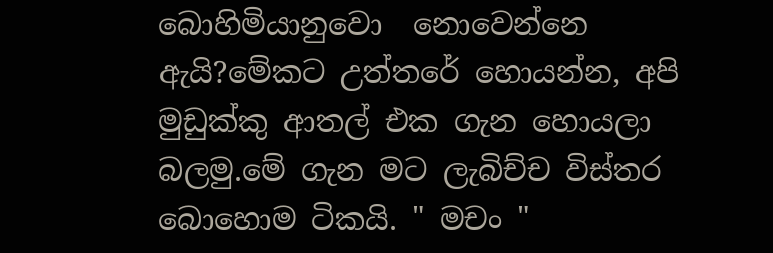බොහිමියානුවො  නොවෙන්නෙ ඇයි?මේකට උත්තරේ හොයන්න, අපි මුඩුක්කු ආතල් එක ගැන හොයලා බලමු.මේ ගැන මට ලැබිච්ච විස්තර බොහොම ටිකයි. " මචං "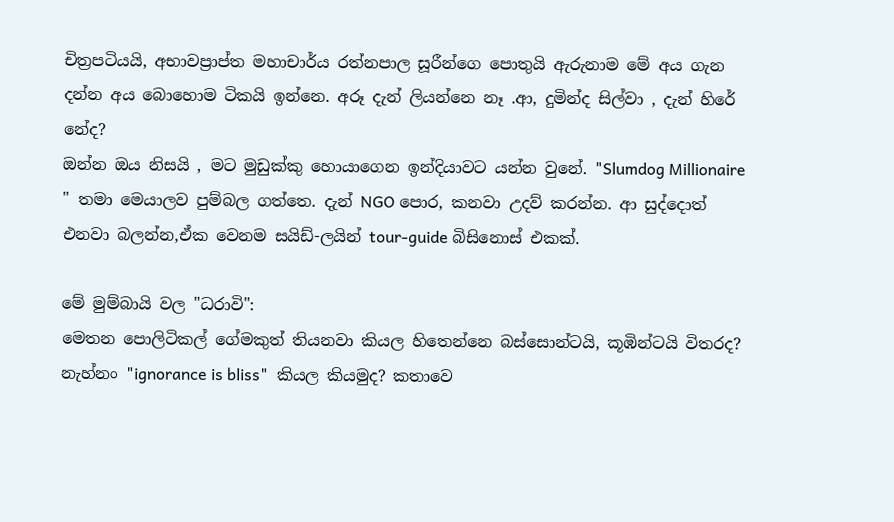චිත්‍රපටියයි, අභාවප්‍රාප්ත මහාචාර්ය රත්නපාල සූරීන්ගෙ පොතුයි ඇරුනාම මේ අය ගැන දන්න අය බොහොම ටිකයි ඉන්නෙ. අරූ දැන් ලියන්නෙ නෑ .ආ, දුමින්ද සිල්වා , දැන් හිරේ නේද?
ඔන්න ඔය නිසයි , මට මුඩුක්කු හොයාගෙන ඉන්දියාවට යන්න වුනේ. "Slumdog Millionaire " තමා මෙයාලව පුම්බල ගත්තෙ. දැන් NGO පොර, කනවා උදව් කරන්න. ආ සුද්දොත් එනවා බලන්න,ඒක වෙනම සයිඩ්-ලයින් tour-guide බිසිනොස් එකක්.

මේ මුම්බායි වල "ධරාවි":
මෙතන පොලිටිකල් ගේමකුත් තියනවා කියල හිතෙන්නෙ බස්සොන්ටයි, කූඹින්ටයි විතරද? නැහ්නං "ignorance is bliss"  කියල කියමුද? කතාවෙ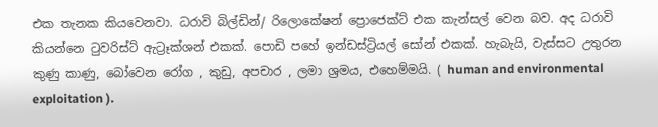එක තැනක කියවෙනවා. ධරාවි බිල්ඩින්/ රිලොකේෂන් ප්‍රොජෙක්ට් එක කැන්සල් වෙන බව. අද ධරාවි කියන්නෙ ‍ටුවරිස්ට් ඇට්‍රෑක්ශන් එකක්. පොඩි පහේ ඉන්ඩස්ට්‍රියල් සෝන් එකක්. හැබැයි, වැස්සට උතුරන කුණු කාණු, බෝවෙන රෝග , කුඩු, අපචාර , ලමා ශ්‍රමය, එහෙම්මයි. ( human and environmental exploitation ).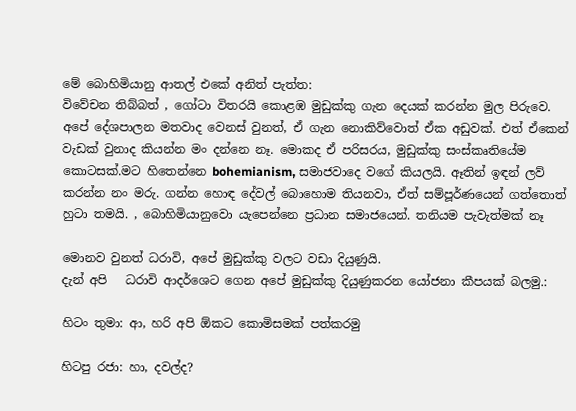මේ බොහිමියානු ආතල් එකේ අනිත් පැත්ත:
විවේචන තිබ්බත් , ගෝටා විතරයි කොළඹ මුඩුක්කු ගැන දෙයක් කරන්න මුල පිරුවෙ.  අපේ දේශපාලන මතවාද වෙනස් වුනත්, ඒ ගැන නොකිව්වොත් ඒක අඩුවක්. එත් ඒකෙන් වැඩක් වුනාද කියන්න මං දන්නෙ නෑ. මොකද ඒ පරිසරය, මුඩුක්කු සංස්කෘතියේම කොටසක්.මට හිතෙන්නෙ bohemianism, සමාජවාදෙ වගේ කියලයි. ඈතින් ඉඳන් ලව් කරන්න නං මරු. ගන්න හොඳ දේවල් බොහොම තියනවා, ඒත් සම්පූර්ණයෙන් ගත්තොත් හුටා තමයි. , බොහිමියානුවො යැපෙන්නෙ ප්‍රධාන සමාජයෙන්. තනියම පැවැත්මක් නෑ

මොනව වුනත් ධරාවි, අපේ මුඩුක්කු වලට වඩා දියුණුයි.
දැන් අපි   ධරාවි ආදර්ශෙට ගෙන අපේ මුඩුක්කු දියුණුකරන යෝජනා කීපයක් බලමු.:

හිටං තුමා: ආ, හරි අපි ඕකට කොමිසමක් පත්කරමු

හිටපු රජා: හා, දවල්ද?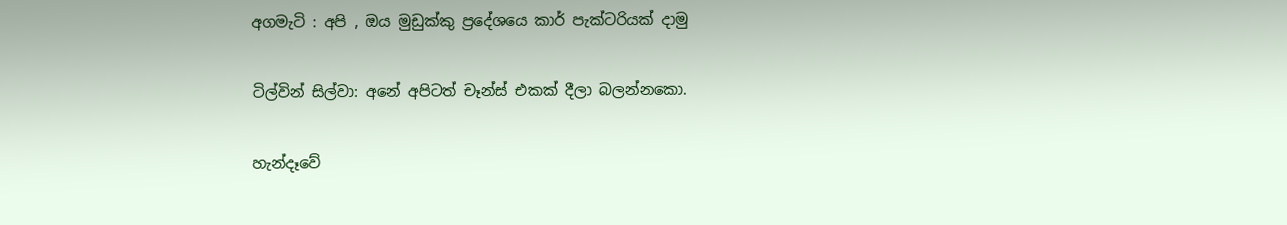අගමැටි : අපි , ඔය මුඩුක්කු ප්‍රදේශයෙ කාර් පැක්ටරියක් දාමු

ටිල්වින් සිල්වා: අනේ අපිටත් චෑන්ස් එකක් දීලා බලන්නකො.

හැන්දෑවේ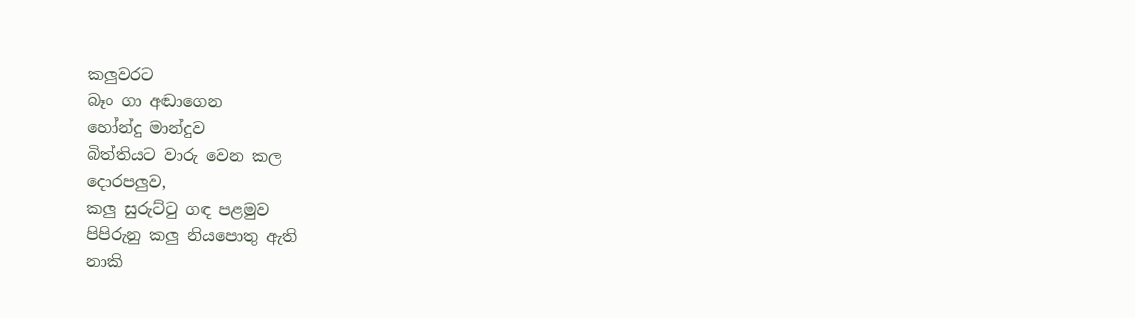කලුවරට‍
බෑං ගා අඬ‍ාගෙන
හෝන්දු මාන්දුව
බිත්තියට වාරු වෙන කල
දොරපලුව,
කලු සුරුට්ටු ගඳ පළමුව
පිපිරුනු කලු නියපොතු ඇති
නාකි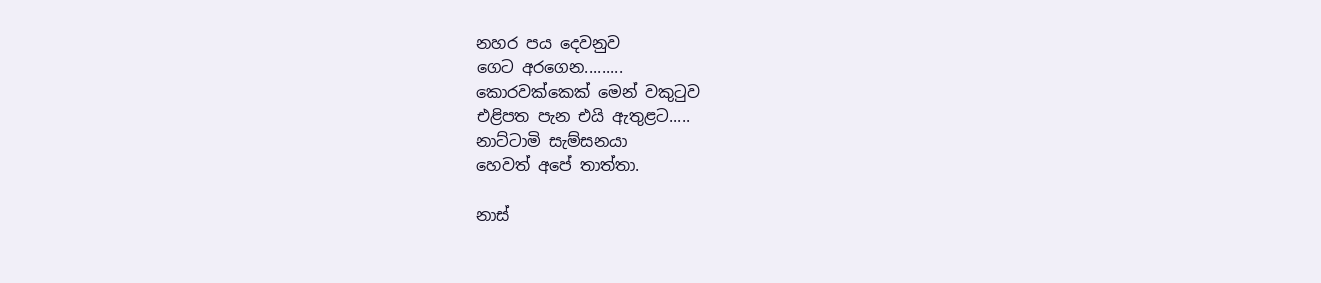නහර පය දෙවනුව
ගෙට අරගෙන.........
කොරවක්කෙක් මෙන් වකුටුව
එළිපත පැන එයි ඇතුළට.....
නාට්ටාමි සැම්සනයා
හෙවත් අපේ තාත්තා.

නාස්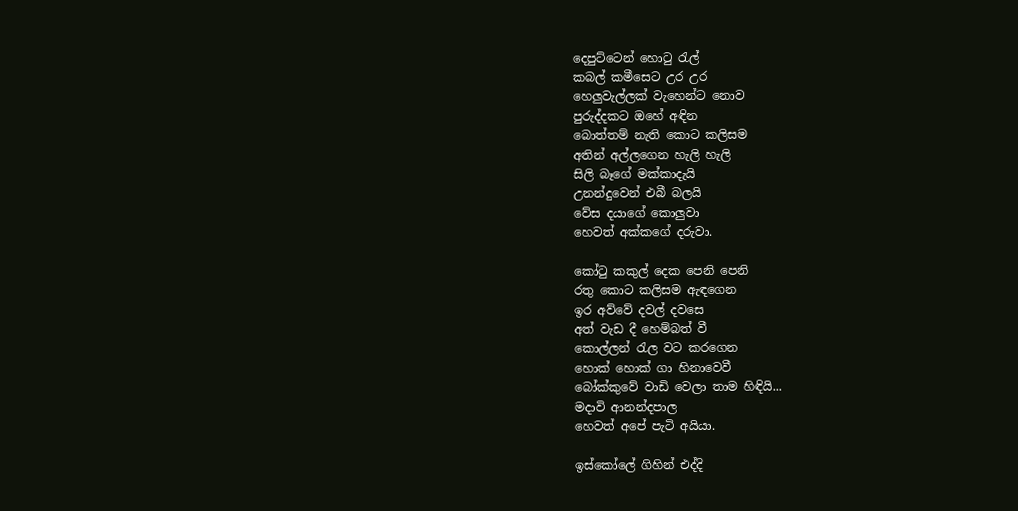දෙපුට්ටෙන් හොටු රැල්
කබල් කමීසෙට උර උර
හෙලුවැල්ලක් වැහෙන්ට‍ නොව
පුරුද්දකට ඔහේ අඳින
බොත්තම් නැති කොට කලිසම
අතින් අල්ලගෙන හැලි හැලි
සිලි බෑගේ මක්කාදැයි
උනන්දුවෙන් එබී බලයි
වේස දයාගේ කොලුවා
හෙවත් අක්කගේ දරුවා.

කෝටු කකුල් දෙක පෙනි පෙනි
රතු කොට කලිසම ඇඳගෙන
ඉර අව්වේ දවල් දවසෙ
අත් වැඩ දී හෙම්බත් වී
කොල්ලන් රැල වට කරගෙන
හොක් හොක් ගා හිනාවෙවී
බෝක්කුවේ වාඩි වෙලා තාම හිඳියි...
මදාවි ආනන්දපාල
හෙවත් අපේ පැටි අයියා.

ඉස්කෝලේ ගිහින් එද්දි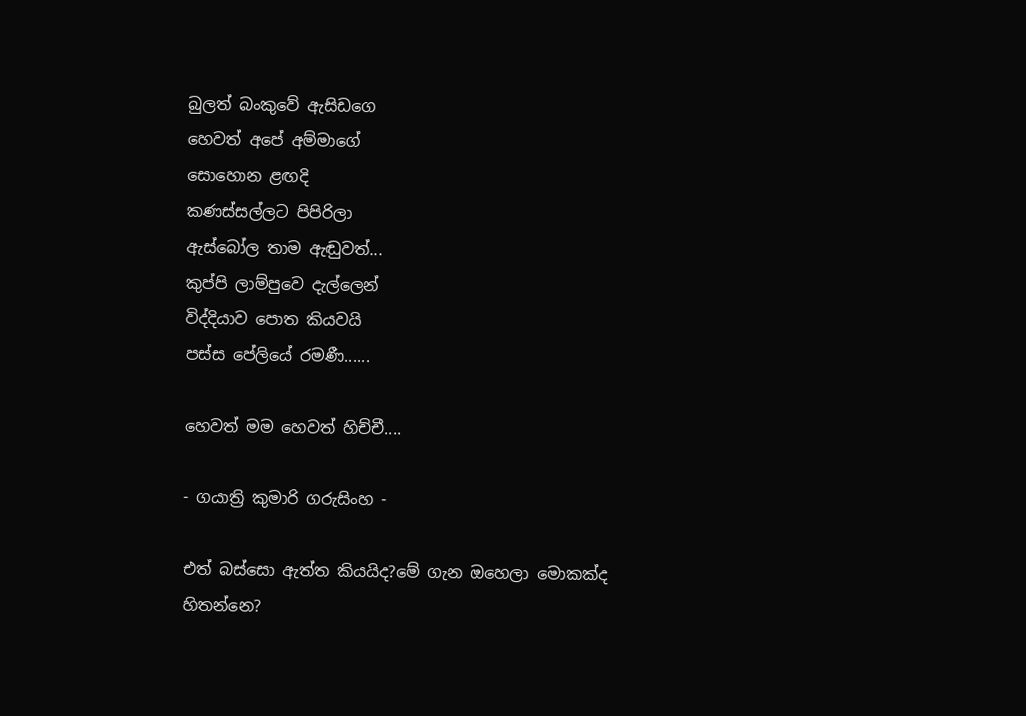බුලත් බංකුවේ ඇසිඩගෙ
හෙවත් අපේ අම්මාගේ
සොහොන ළඟදි
කණස්සල්ලට පිපිරිලා
ඇස්බෝල තාම ඇඬුවත්...
කුප්පි ලාම්පුවෙ දැල්ලෙන්
විද්දියාව පොත කියවයි
පස්ස පේලියේ රමණී......

හෙවත් මම හෙවත් හිච්චී....

- ගයාත්‍රි කුමාරි ගරුසිංහ -

එත් බස්සො ඇත්ත කියයිද?මේ ගැන ඔහෙලා මොකක්ද හිතන්නෙ?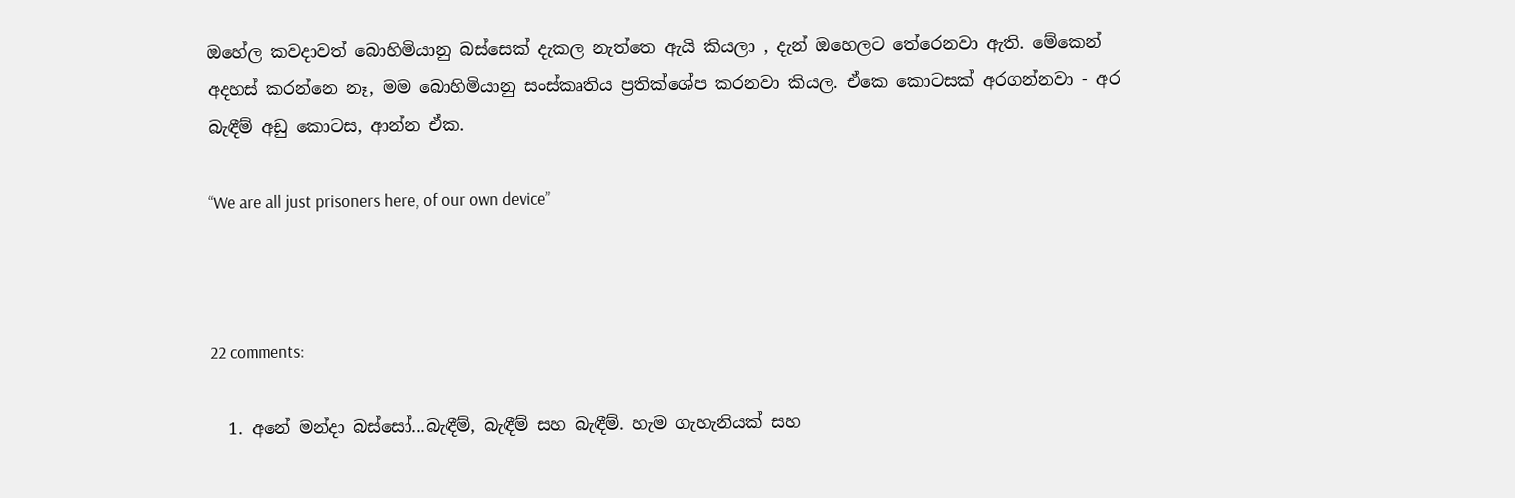ඔහේල කවදාවත් බොහිමියානු බස්සෙක් දැකල නැත්තෙ ඇයි කියලා , දැන් ඔහෙලට තේරෙනවා ඇති. මේකෙන් අදහස් කරන්නෙ නෑ, මම බොහිමියානු සංස්කෘතිය ප්‍රතික්ශේප කරනවා කියල. ඒකෙ කොටසක් අරගන්නවා - අර බැඳීම් අඩු කොටස, ආන්න ඒක.

“We are all just prisoners here, of our own device”



22 comments:

  1. අනේ මන්දා බස්සෝ...බැඳීම්, බැඳීම් සහ බැඳීම්. හැම ගැහැනියක් සහ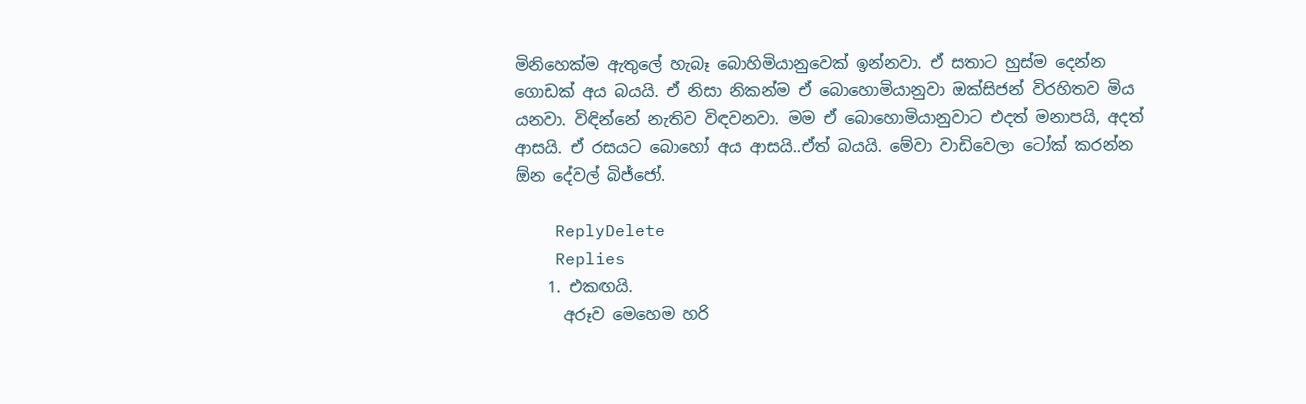මිනිහෙක්ම ඇතුලේ හැබෑ බොහිමියානුවෙක් ඉන්නවා. ඒ සතාට හුස්ම දෙන්න ගොඩක් අය බයයි. ඒ නිසා නිකන්ම ඒ බොහොමියානුවා ඔක්සිජන් විරහිතව මිය යනවා. විඳින්නේ නැතිව විඳවනවා. මම ඒ බොහොමියානුවාට එදත් මනාපයි, අදත් ආසයි. ඒ රසයට බොහෝ අය ආසයි..ඒත් බයයි. මේවා වාඩිවෙලා ටෝක් කරන්න ඕන දේවල් බිජ්ජෝ.

    ReplyDelete
    Replies
    1. එකඟයි.
      අරූව මෙහෙම හරි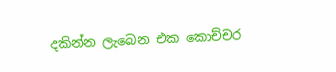දකින්න ලැබෙන එක කොච්චර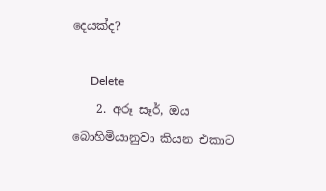දෙයක්ද?

      Delete
    2. අරූ සෑර්, ඔය බොහිමියානුවා කියන එකාට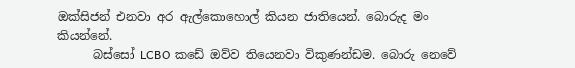ඔක්සිජන් එනවා අර ඇල්කොහොල් කියන ජාතියෙන්. බොරුද මං කියන්නේ.
      බස්සෝ LCBO කඩේ ඔව්ව තියෙනවා විකුණන්ඩම. බොරු නෙවේ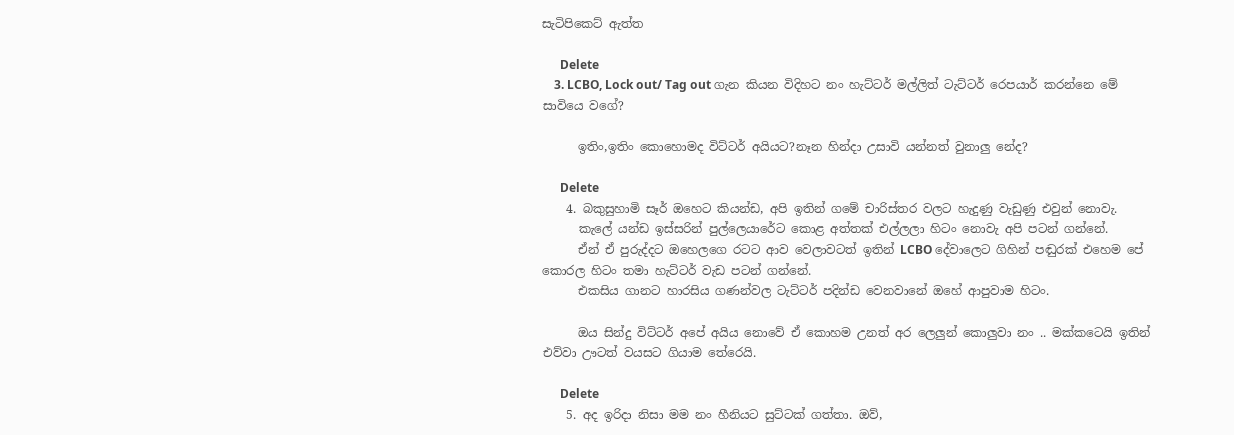සැටිපිකෙට් ඇත්ත

      Delete
    3. LCBO, Lock out/ Tag out ගැන කියන විදිහට නං හැට්ටර් මල්ලිත් ටැට්ටර් රෙපයාර් කරන්නෙ මේ සාවියෙ වගේ?

      ඉතිං,ඉතිං කොහොමද විට්ටර් අයියට?නෑන හින්දා උසාවි යන්නත් වුනාලු නේද?

      Delete
    4. බකුසුහාමි සෑර් ඔහෙට කියන්ඩ, අපි ඉතින් ගමේ චාරිස්තර වලට හැදුණු වැඩුණු එවුන් නොවැ.
      කැලේ යන්ඩ ඉස්සරින් පුල්ලෙයාරේට කොළ අත්තක් එල්ලලා හිටං නොවැ අපි පටන් ගන්නේ.
      ඒන් ඒ පුරුද්දට ඔහෙලගෙ රටට ආව වෙලාවටත් ඉතින් LCBO දේවාලෙට ගිහින් පඬුරක් එහෙම පේ කොරල හිටං තමා හැට්ටර් වැඩ පටන් ගන්නේ.
      එකසිය ගානට හාරසිය ගණන්වල ටැට්ටර් පදින්ඩ වෙනවානේ ඔහේ ආපුවාම හිටං.

      ඔය සින්දු විට්ටර් අපේ අයිය නොවේ ඒ කොහම උනත් අර ලෙලුන් කොලුවා නං .. මක්කටෙයි ඉතින් එව්වා ඌටත් වයසට ගියාම තේරෙයි.

      Delete
    5. අද ඉරිදා නිසා මම නං හීනියට සුට්ටක් ගත්තා. ඔව්,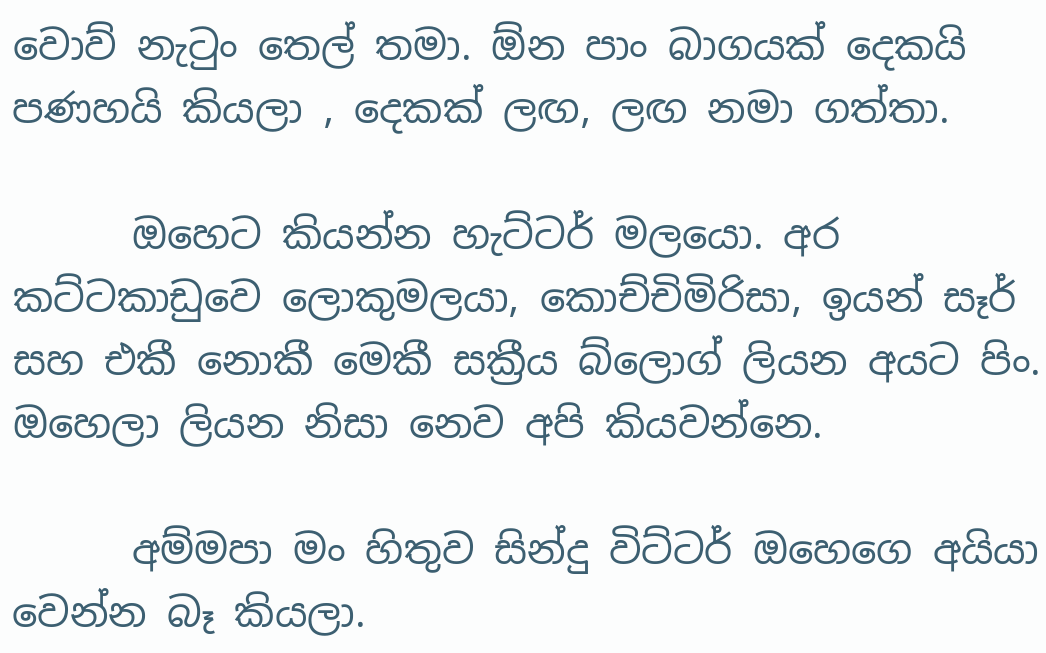වොව් නැ‍ටුං තෙල් තමා. ඕන පාං බාගයක් දෙකයි පණහයි කියලා , දෙකක් ලඟ, ලඟ නමා ගත්තා.

      ඔහෙට කියන්න හැට්ටර් මලයො. අර කට්ටකාඩුවෙ ලොකුමලයා, කොච්චිමිරිසා, ඉයන් සෑර් සහ එකී නොකී මෙකී සක්‍රීය බ්ලොග් ලියන අයට පිං. ඔහෙලා ලියන නිසා නෙව අපි කියවන්නෙ.

      අම්මපා මං හිතුව සින්දු විට්ටර් ඔහෙගෙ අයියා වෙන්න බෑ කියලා.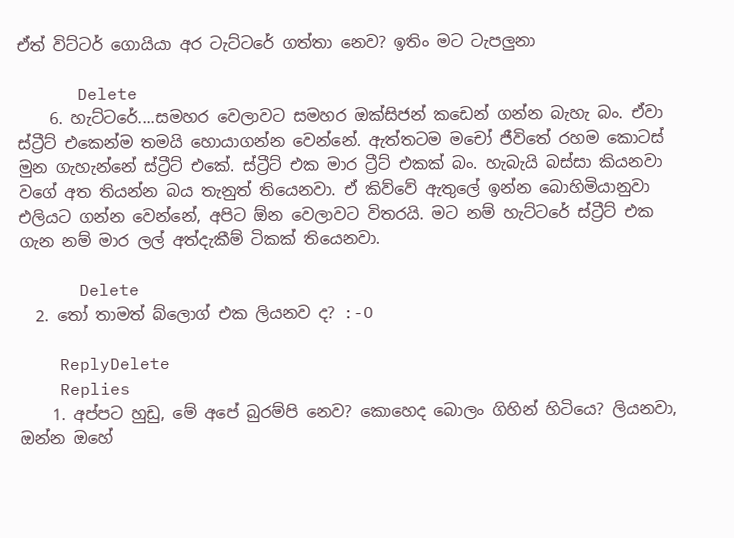ඒත් විට්ටර් ගොයියා අර ටැට්ටරේ ගත්තා නෙව? ඉතිං මට ටැපලුනා

      Delete
    6. හැට්ටරේ....සමහර වෙලාවට සමහර ඔක්සිජන් කඩෙන් ගන්න බැහැ බං. ඒවා ස්ට්‍රීට් එකෙන්ම තමයි හොයාගන්න වෙන්නේ. ඇත්තටම මචෝ ජීවිතේ රහම කොටස් මුන ගැහැන්නේ ස්ට්‍රීට් එකේ. ස්ට්‍රීට් එක මාර ට්‍රීට් එකක් බං. හැබැයි බස්සා කියනවා වගේ අත තියන්න බය තැනුත් තියෙනවා. ඒ කිව්වේ ඇතුලේ ඉන්න බොහිමියානුවා එලියට ගන්න වෙන්නේ, අපිට ඕන වෙලාවට විතරයි. මට නම් හැට්ටරේ ස්ට්‍රීට් එක ගැන නම් මාර ලල් අත්දැකීම් ටිකක් තියෙනවා.

      Delete
  2. තෝ තාමත් බ්ලොග් එක ලියනව ද? :-O

    ReplyDelete
    Replies
    1. අප්පට හුඩු, මේ අපේ බුරම්පි නෙව? කොහෙද බොලං ගිහින් හිටියෙ? ලියනවා, ඔන්න ඔහේ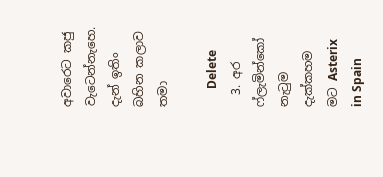අවාරෙට කජු වැටෙන්නැහෙ. දැන් ඉතිං බහින කලාව තමා

      Delete
  3. අර ෆ්ලැමින්කෝ නැටුම දැක්කහම මට Asterix in Spain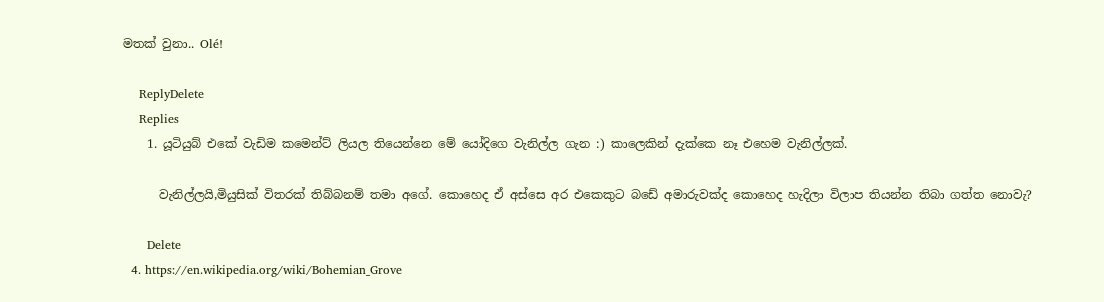මතක් වුනා.. Olé!

    ReplyDelete
    Replies
    1. යූටියුබ් එකේ වැඩිම කමෙන්ට් ලියල තියෙන්නෙ මේ යෝදිගෙ වැනිල්ල ගැන :) කාලෙකින් දැක්කෙ නෑ එහෙම වැනිල්ලක්.

      වැනිල්ලයි,මියුසික් විතරක් තිබ්බනම් තමා අගේ. කොහෙද ඒ අස්සෙ අර එකෙකුට බඩේ අමාරුවක්ද කොහෙද හැදිලා විලාප තියන්න තිබා ගත්ත නොවැ?

      Delete
  4. https://en.wikipedia.org/wiki/Bohemian_Grove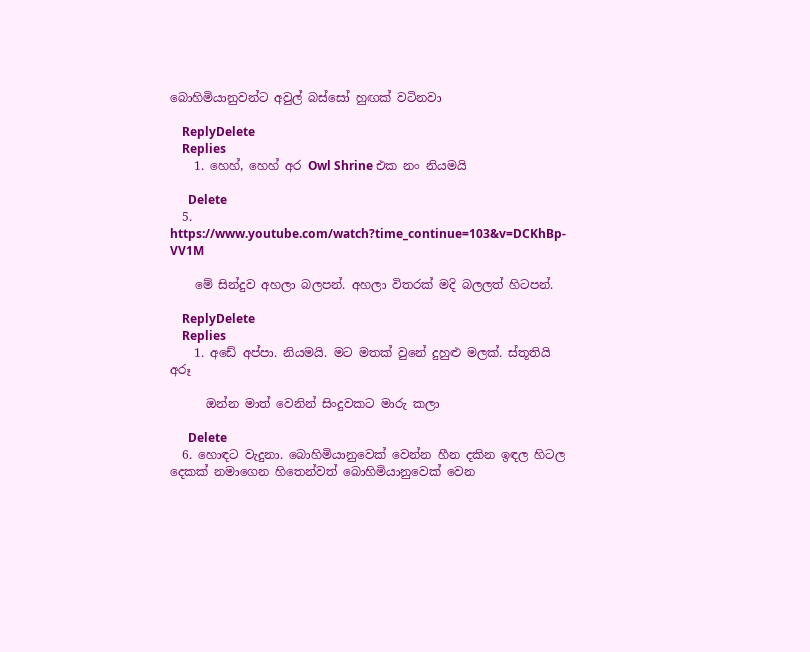බොහිමියානුවන්ට අවුල් බස්සෝ හුඟක් වටිනවා

    ReplyDelete
    Replies
    1. හෙහ්, හෙහ් අර Owl Shrine එක නං නියමයි

      Delete
  5. https://www.youtube.com/watch?time_continue=103&v=DCKhBp-VV1M

    මේ සින්දුව අහලා බලපන්. අහලා විතරක් මදි බලලත් හිටපන්.

    ReplyDelete
    Replies
    1. අඩේ අප්පා. නියමයි. මට මතක් වුනේ දුහුළු මලක්. ස්තූතියි අරූ

      ඔන්න මාත් වෙනින් සිංදුවකට මාරු කලා

      Delete
  6. හොඳට වැදුනා. බොහිමියානුවෙක් වෙන්න හීන දකින ඉඳල හිටල දෙකක් නමාගෙන හිතෙන්වත් බොහිමියානුවෙක් වෙන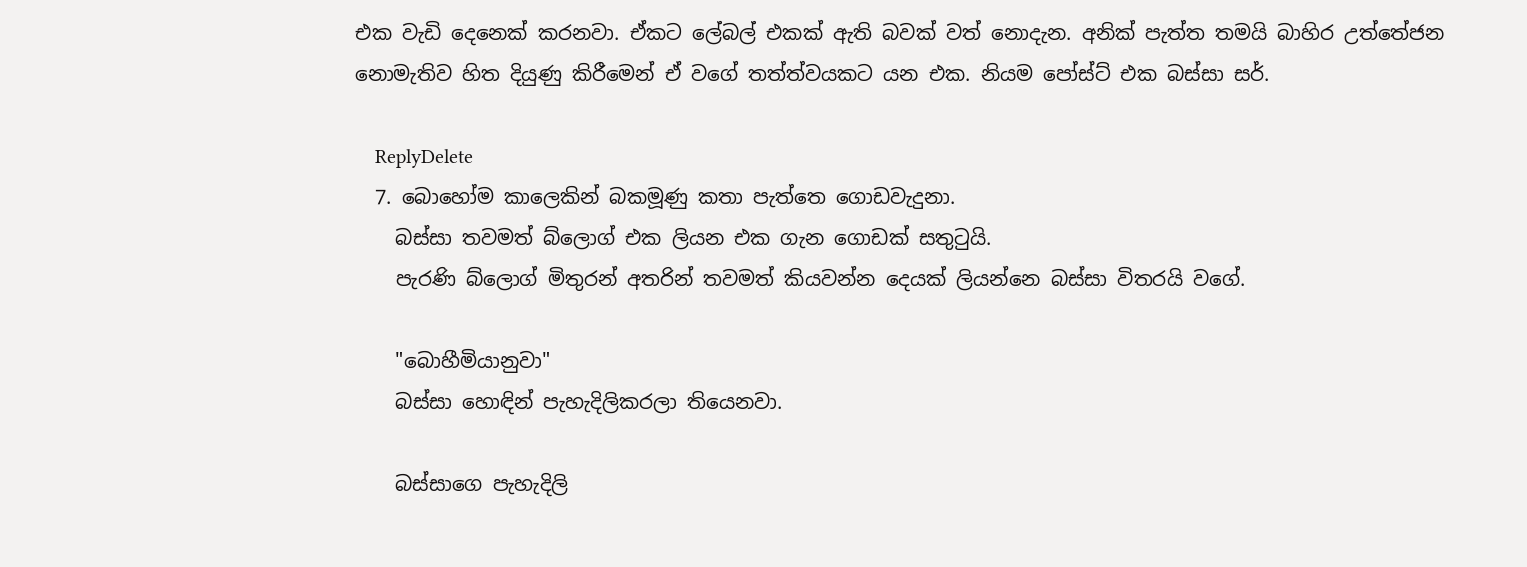එක වැඩි දෙනෙක් කරනවා. ඒකට ලේබල් එකක් ඇති බවක් වත් නොදැන. අනික් පැත්ත තමයි බාහිර උත්තේජන නොමැතිව හිත දියුණු කිරීමෙන් ඒ වගේ තත්ත්වයකට යන එක. නියම පෝස්ට් එක බස්සා සර්.

    ReplyDelete
  7. බොහෝම කාලෙකින් බකමූණු කතා පැත්තෙ ගොඩවැදුනා.
    බස්සා තවමත් බ්ලොග් එක ලියන එක ගැන ගොඩක් සතුටුයි.
    පැරණි බ්ලොග් මිතුරන් අතරින් තවමත් කියවන්න දෙයක් ලියන්නෙ බස්සා විතරයි වගේ.

    "බොහීමියානුවා"
    බස්සා හොඳින් පැහැදිලිකරලා තියෙනවා.

    බස්සාගෙ පැහැදිලි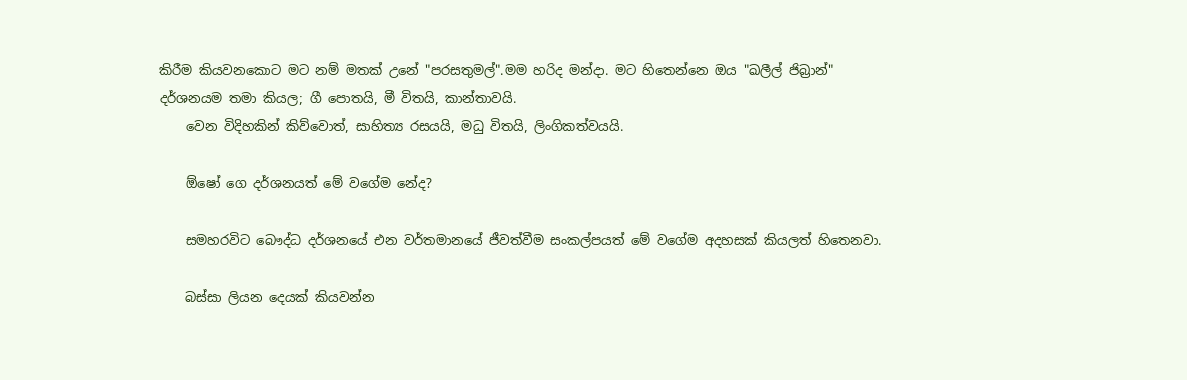කිරීම කියවනකොට මට නම් මතක් උනේ "පරසතුමල්".මම හරිද මන්දා. මට හිතෙන්නෙ ඔය "ඛලීල් ජිබ්‍රාන්" දර්ශනයම තමා කියල; ගී පොතයි, මී විතයි, කාන්තාවයි.
    වෙන විදිහකින් කිව්වොත්, සාහිත්‍ය රසයයි, මධු විතයි, ලිංගිකත්වයයි.

    ඕෂෝ ගෙ දර්ශනයත් මේ වගේම නේද?

    සමහරවිට බෞද්ධ දර්ශනයේ එන වර්තමානයේ ජීවත්වීම සංකල්පයත් මේ වගේම අදහසක් කියලත් හිතෙනවා.

    බස්සා ලියන දෙයක් කියවන්න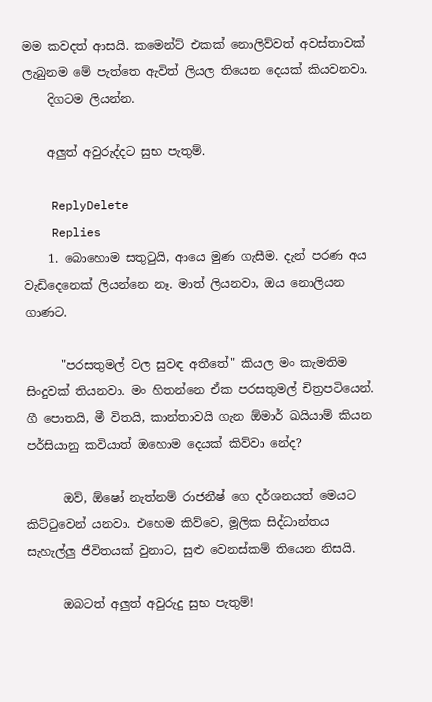මම කවදත් ආසයි. කමෙන්ට් එකක් නොලිව්වත් අවස්තාවක් ලැබුනම මේ පැත්තෙ ඇවිත් ලියල තියෙන දෙයක් කියවනවා.
    දිගටම ලියන්න.

    අලුත් අවුරුද්දට සුභ පැතුම්.

    ReplyDelete
    Replies
    1. බොහොම සතු‍ටුයි, ආයෙ මුණ ගැසීම. දැන් පරණ අය වැඩිදෙනෙක් ලියන්නෙ නෑ. මාත් ලියනවා, ඔය නොලියන ගාණට.

      "පරසතුමල් වල සුවඳ අතීතේ" කියල මං කැමතිම සිංදුවක් තියනවා. මං හිතන්නෙ ඒක පරසතුමල් චිත්‍රපටියෙන්. ගී පොතයි, මී විතයි, කාන්තාවයි ගැන ඕමාර් ඛයියාම් කියන පර්සියානු කවියාත් ඔහොම දෙයක් කිව්වා නේද?

      ඔව්, ඕෂෝ නැත්නම් රාජනීෂ් ගෙ දර්ශනයත් මෙයට කිට්‍ටුවෙන් යනවා. එහෙම කිව්වෙ, මූලික සිද්ධාන්තය සැහැල්ලු ජීවිතයක් වුනාට, සුළු වෙනස්කම් තියෙන නිසයි.

      ඔබටත් අලුත් අවුරුදු සුභ පැතුම්!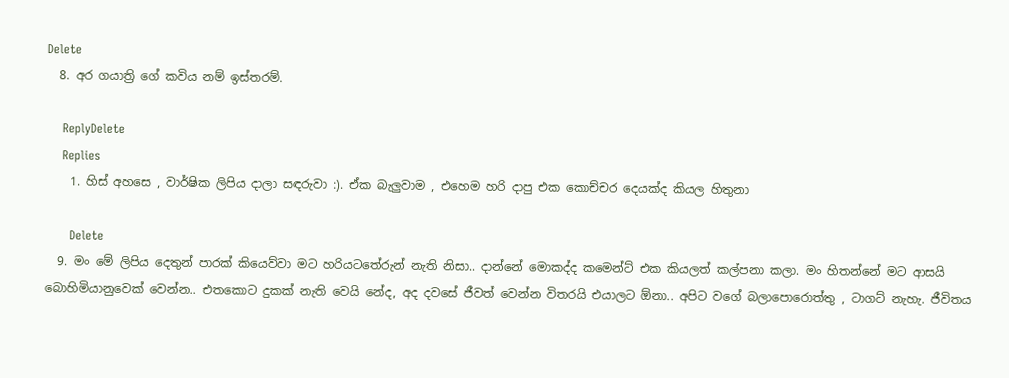Delete
  8. අර ගයාත්‍රි ගේ කවිය නම් ඉස්තරම්.

    ReplyDelete
    Replies
    1. හිස් අහසෙ , වාර්ෂික ලිපිය දාලා සඳරුවා :). ඒක බැලුවාම , එහෙම හරි දාපු එක කොච්චර දෙයක්ද කියල හිතුනා

      Delete
  9. මං මේ ලිපිය දෙතුන් පාරක් කියෙව්වා මට හරියටතේරුන් නැති නිසා.. දාන්නේ මොකද්ද කමෙන්ට් එක කියලත් කල්පනා කලා. මං හිතන්නේ මට ආසයි බොහිමියානුවෙක් වෙන්න.. එතකොට දුකක් නැති වෙයි නේද, අද දවසේ ජීවත් වෙන්න විතරයි එයාලට ඕනා.. අපිට වගේ බලාපොරොත්තු , ටාගට් නැහැ. ජීවිතය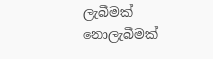ලැබීමක් නොලැබීමක්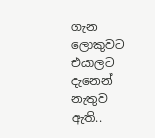ගැන ලොකුවට එයාලට දැනෙන් නැතුව ඇති..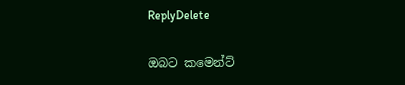ReplyDelete

ඔබට කමෙන්ට්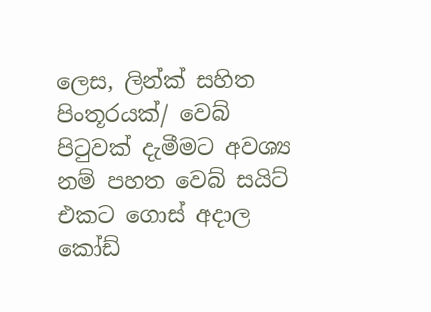ලෙස, ලින්ක් සහිත පිංතූරයක්/ වෙබ් පි‍ටුවක් දැමීමට අවශ්‍ය නම් පහත වෙබ් සයිට් එකට ගොස් අදාල කෝඩ්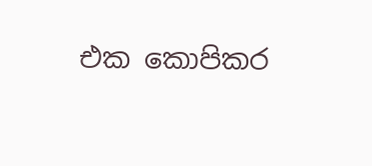එක කොපිකර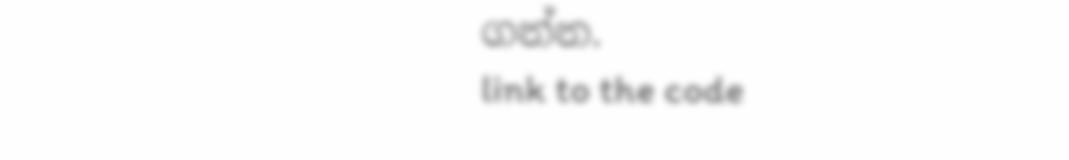ගන්න.
link to the code